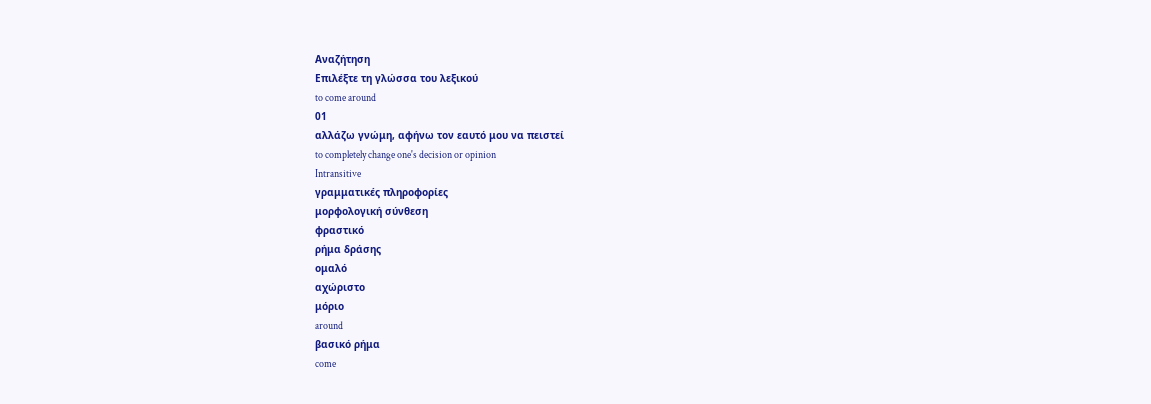Αναζήτηση
Επιλέξτε τη γλώσσα του λεξικού
to come around
01
αλλάζω γνώμη, αφήνω τον εαυτό μου να πειστεί
to completely change one's decision or opinion
Intransitive
γραμματικές πληροφορίες
μορφολογική σύνθεση
φραστικό
ρήμα δράσης
ομαλό
αχώριστο
μόριο
around
βασικό ρήμα
come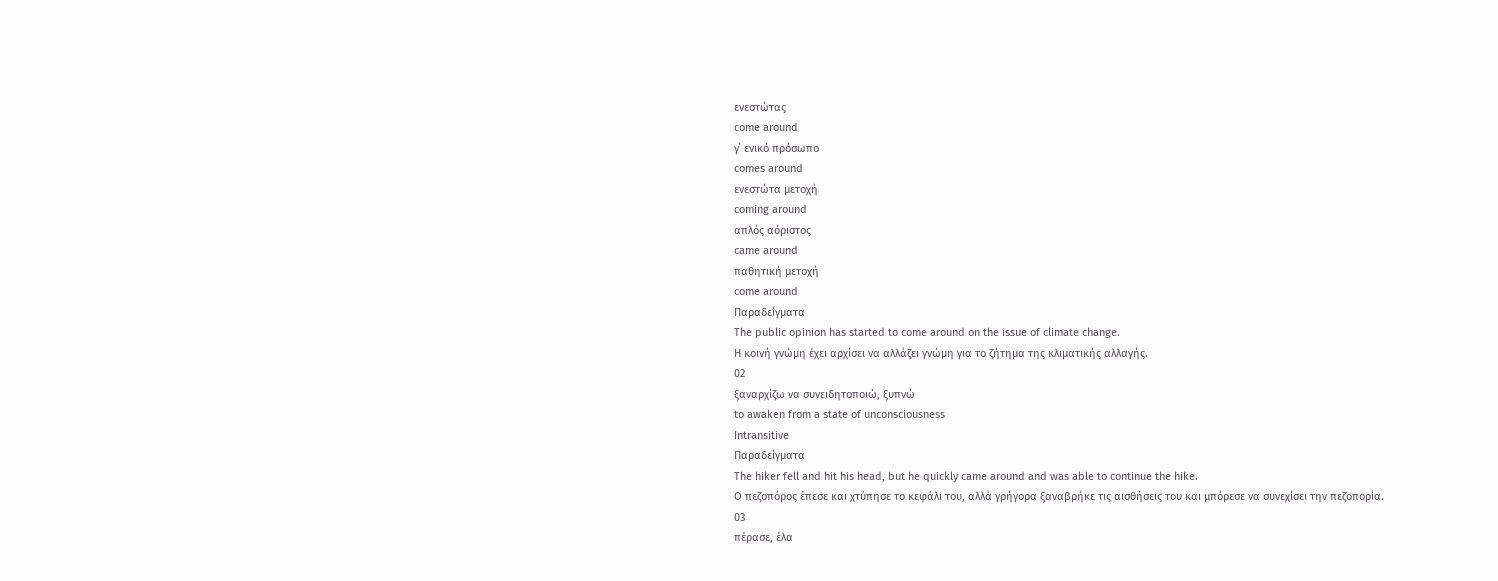ενεστώτας
come around
γ΄ ενικό πρόσωπο
comes around
ενεστώτα μετοχή
coming around
απλός αόριστος
came around
παθητική μετοχή
come around
Παραδείγματα
The public opinion has started to come around on the issue of climate change.
Η κοινή γνώμη έχει αρχίσει να αλλάζει γνώμη για το ζήτημα της κλιματικής αλλαγής.
02
ξαναρχίζω να συνειδητοποιώ, ξυπνώ
to awaken from a state of unconsciousness
Intransitive
Παραδείγματα
The hiker fell and hit his head, but he quickly came around and was able to continue the hike.
Ο πεζοπόρος έπεσε και χτύπησε το κεφάλι του, αλλά γρήγορα ξαναβρήκε τις αισθήσεις του και μπόρεσε να συνεχίσει την πεζοπορία.
03
πέρασε, έλα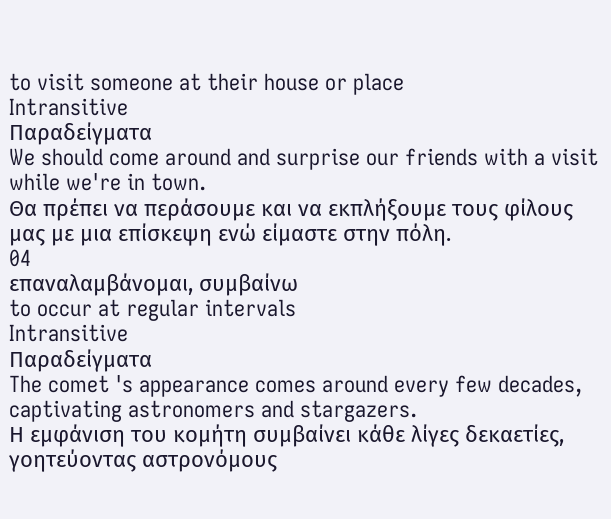to visit someone at their house or place
Intransitive
Παραδείγματα
We should come around and surprise our friends with a visit while we're in town.
Θα πρέπει να περάσουμε και να εκπλήξουμε τους φίλους μας με μια επίσκεψη ενώ είμαστε στην πόλη.
04
επαναλαμβάνομαι, συμβαίνω
to occur at regular intervals
Intransitive
Παραδείγματα
The comet 's appearance comes around every few decades, captivating astronomers and stargazers.
Η εμφάνιση του κομήτη συμβαίνει κάθε λίγες δεκαετίες, γοητεύοντας αστρονόμους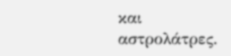και αστρολάτρες.